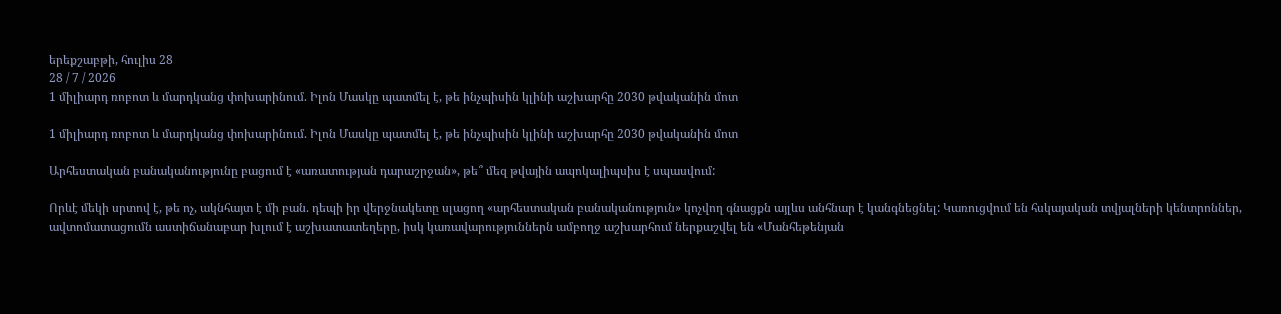երեքշաբթի, հուլիս 28
28 / 7 / 2026
1 միլիարդ ռոբոտ և մարդկանց փոխարինում. Իլոն Մասկը պատմել է, թե ինչպիսին կլինի աշխարհը 2030 թվականին մոտ

1 միլիարդ ռոբոտ և մարդկանց փոխարինում. Իլոն Մասկը պատմել է, թե ինչպիսին կլինի աշխարհը 2030 թվականին մոտ

Արհեստական բանականությունը բացում է «առատության դարաշրջան», թե՞ մեզ թվային ապոկալիպսիս է սպասվում:

Որևէ մեկի սրտով է, թե ոչ, ակնհայտ է մի բան. դեպի իր վերջնակետը սլացող «արհեստական բանականություն» կոչվող գնացքն այլևս անհնար է կանգնեցնել: Կառուցվում են հսկայական տվյալների կենտրոններ, ավտոմատացումն աստիճանաբար խլում է աշխատատեղերը, իսկ կառավարություններն ամբողջ աշխարհում ներքաշվել են «Մանհեթենյան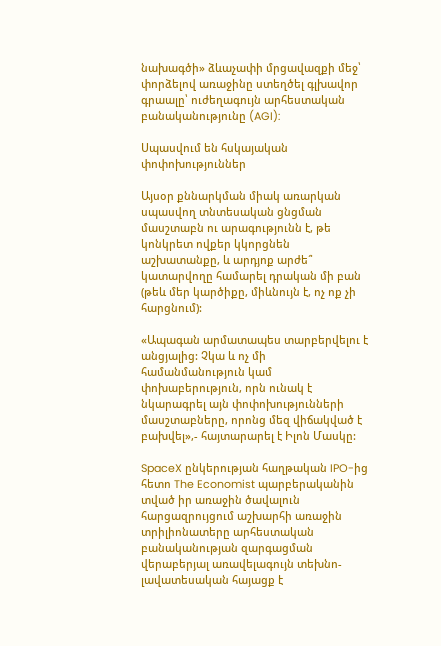նախագծի» ձևաչափի մրցավազքի մեջ՝ փորձելով առաջինը ստեղծել գլխավոր գրաալը՝ ուժեղագույն արհեստական բանականությունը (AGI):

Սպասվում են հսկայական փոփոխություններ

Այսօր քննարկման միակ առարկան սպասվող տնտեսական ցնցման մասշտաբն ու արագությունն է, թե կոնկրետ ովքեր կկորցնեն աշխատանքը, և արդյոք արժե՞ կատարվողը համարել դրական մի բան (թեև մեր կարծիքը, միևնույն է, ոչ ոք չի հարցնում):

«Ապագան արմատապես տարբերվելու է անցյալից: Չկա և ոչ մի համանմանություն կամ փոխաբերություն, որն ունակ է նկարագրել այն փոփոխությունների մասշտաբները, որոնց մեզ վիճակված է բախվել»,- հայտարարել է Իլոն Մասկը:

SpaceX ընկերության հաղթական IPO-ից հետո The Economist պարբերականին տված իր առաջին ծավալուն հարցազրույցում աշխարհի առաջին տրիլիոնատերը արհեստական բանականության զարգացման վերաբերյալ առավելագույն տեխնո-լավատեսական հայացք է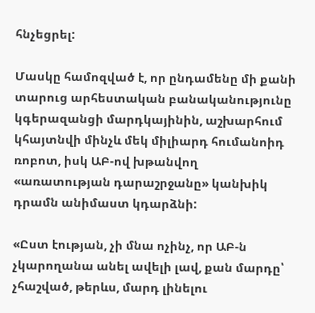հնչեցրել:

Մասկը համոզված է, որ ընդամենը մի քանի տարուց արհեստական բանականությունը կգերազանցի մարդկայինին, աշխարհում կհայտնվի մինչև մեկ միլիարդ հումանոիդ ռոբոտ, իսկ ԱԲ-ով խթանվող «առատության դարաշրջանը» կանխիկ դրամն անիմաստ կդարձնի:

«Ըստ էության, չի մնա ոչինչ, որ ԱԲ-ն չկարողանա անել ավելի լավ, քան մարդը՝ չհաշված, թերևս, մարդ լինելու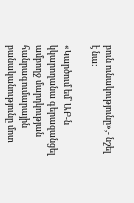բուն ունակությունը»,- նշել է նա:

«Կարծում եմ՝ ԱԲ-ն կկարողանա գերազանցել ամբողջ մարդկության հանրագումարային բանականությունը մոտ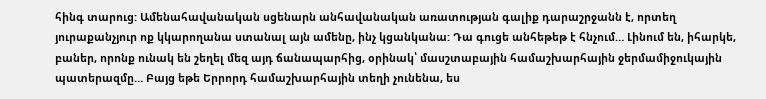հինգ տարուց: Ամենահավանական սցենարն անհավանական առատության գալիք դարաշրջանն է, որտեղ յուրաքանչյուր ոք կկարողանա ստանալ այն ամենը, ինչ կցանկանա: Դա գուցե անհեթեթ է հնչում… Լինում են, իհարկե, բաներ, որոնք ունակ են շեղել մեզ այդ ճանապարհից, օրինակ՝ մասշտաբային համաշխարհային ջերմամիջուկային պատերազմը… Բայց եթե Երրորդ համաշխարհային տեղի չունենա, ես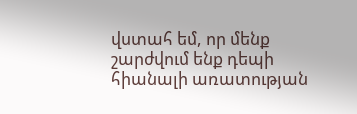վստահ եմ, որ մենք շարժվում ենք դեպի հիանալի առատության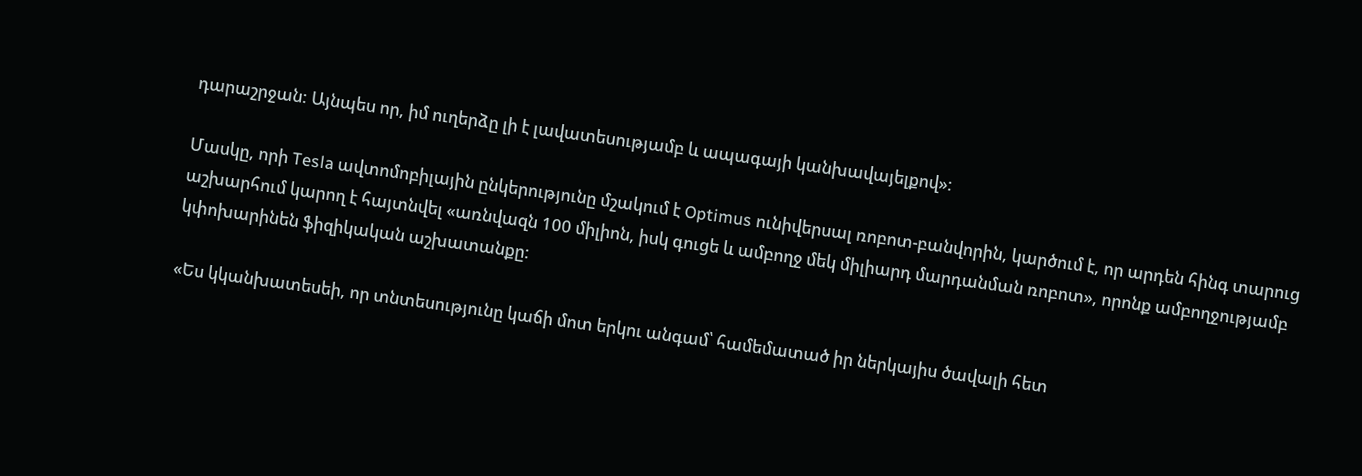դարաշրջան: Այնպես որ, իմ ուղերձը լի է լավատեսությամբ և ապագայի կանխավայելքով»:

Մասկը, որի Tesla ավտոմոբիլային ընկերությունը մշակում է Optimus ունիվերսալ ռոբոտ-բանվորին, կարծում է, որ արդեն հինգ տարուց աշխարհում կարող է հայտնվել «առնվազն 100 միլիոն, իսկ գուցե և ամբողջ մեկ միլիարդ մարդանման ռոբոտ», որոնք ամբողջությամբ կփոխարինեն ֆիզիկական աշխատանքը:

«Ես կկանխատեսեի, որ տնտեսությունը կաճի մոտ երկու անգամ՝ համեմատած իր ներկայիս ծավալի հետ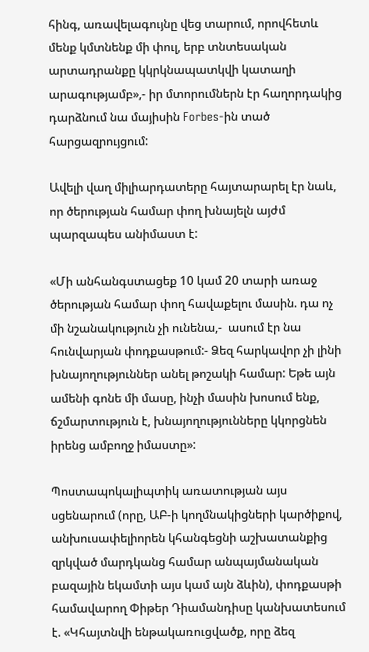հինգ, առավելագույնը վեց տարում, որովհետև մենք կմտնենք մի փուլ, երբ տնտեսական արտադրանքը կկրկնապատկվի կատաղի արագությամբ»,- իր մտորումներն էր հաղորդակից դարձնում նա մայիսին Forbes-ին տած հարցազրույցում:

Ավելի վաղ միլիարդատերը հայտարարել էր նաև, որ ծերության համար փող խնայելն այժմ պարզապես անիմաստ է:

«Մի անհանգստացեք 10 կամ 20 տարի առաջ ծերության համար փող հավաքելու մասին. դա ոչ մի նշանակություն չի ունենա,-  ասում էր նա հունվարյան փոդքասթում:- Ձեզ հարկավոր չի լինի խնայողություններ անել թոշակի համար: Եթե այն ամենի գոնե մի մասը, ինչի մասին խոսում ենք, ճշմարտություն է, խնայողությունները կկորցնեն իրենց ամբողջ իմաստը»:

Պոստապոկալիպտիկ առատության այս սցենարում (որը, ԱԲ-ի կողմնակիցների կարծիքով, անխուսափելիորեն կհանգեցնի աշխատանքից զրկված մարդկանց համար անպայմանական բազային եկամտի այս կամ այն ձևին), փոդքասթի համավարող Փիթեր Դիամանդիսը կանխատեսում է. «Կհայտնվի ենթակառուցվածք, որը ձեզ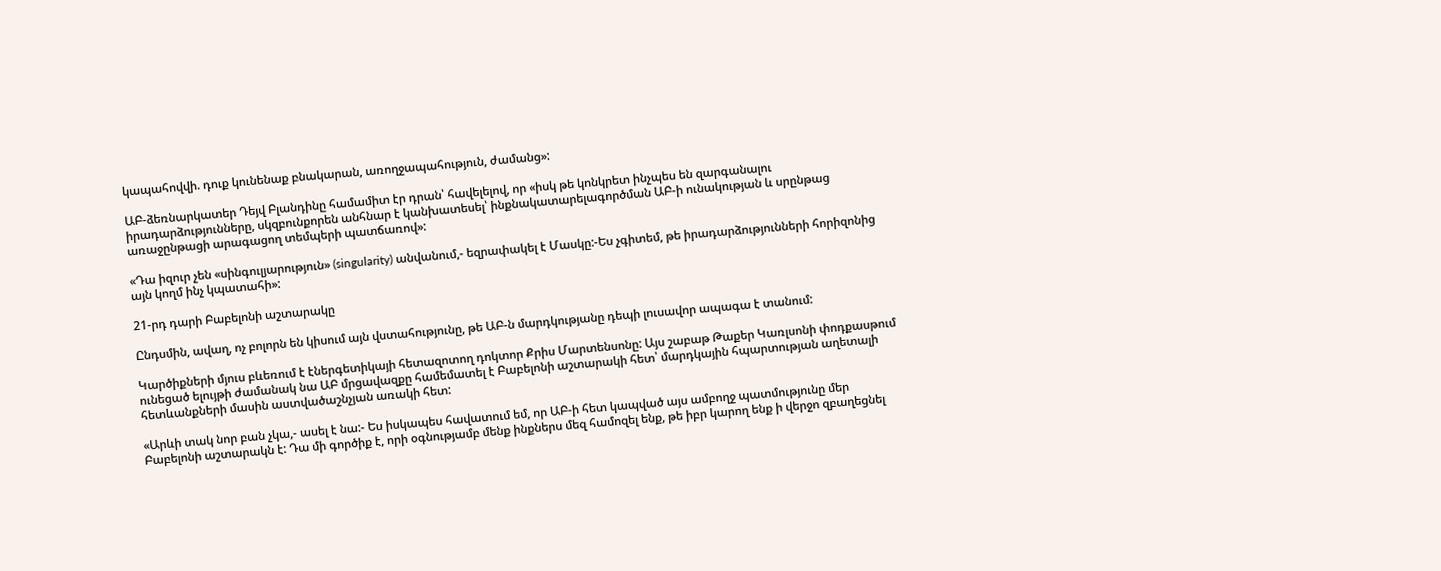կապահովվի. դուք կունենաք բնակարան, առողջապահություն, ժամանց»:

ԱԲ-ձեռնարկատեր Դեյվ Բլանդինը համամիտ էր դրան՝ հավելելով, որ «իսկ թե կոնկրետ ինչպես են զարգանալու իրադարձությունները, սկզբունքորեն անհնար է կանխատեսել՝ ինքնակատարելագործման ԱԲ-ի ունակության և սրընթաց առաջընթացի արագացող տեմպերի պատճառով»:

«Դա իզուր չեն «սինգուլյարություն» (singularity) անվանում,- եզրափակել է Մասկը:-Ես չգիտեմ, թե իրադարձությունների հորիզոնից այն կողմ ինչ կպատահի»:

21-րդ դարի Բաբելոնի աշտարակը

Ընդսմին, ավաղ, ոչ բոլորն են կիսում այն վստահությունը, թե ԱԲ-ն մարդկությանը դեպի լուսավոր ապագա է տանում:

Կարծիքների մյուս բևեռում է էներգետիկայի հետազոտող դոկտոր Քրիս Մարտենսոնը: Այս շաբաթ Թաքեր Կառլսոնի փոդքասթում ունեցած ելույթի ժամանակ նա ԱԲ մրցավազքը համեմատել է Բաբելոնի աշտարակի հետ՝ մարդկային հպարտության աղետալի հետևանքների մասին աստվածաշնչյան առակի հետ:

«Արևի տակ նոր բան չկա,- ասել է նա:- Ես իսկապես հավատում եմ, որ ԱԲ-ի հետ կապված այս ամբողջ պատմությունը մեր Բաբելոնի աշտարակն է: Դա մի գործիք է, որի օգնությամբ մենք ինքներս մեզ համոզել ենք, թե իբր կարող ենք ի վերջո զբաղեցնել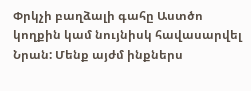Փրկչի բաղձալի գահը Աստծո կողքին կամ նույնիսկ հավասարվել Նրան: Մենք այժմ ինքներս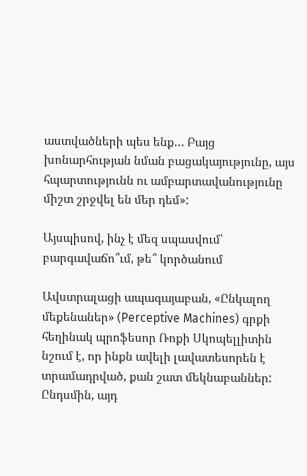աստվածների պես ենք… Բայց խոնարհության նման բացակայությունը, այս հպարտությունն ու ամբարտավանությունը միշտ շրջվել են մեր դեմ»:

Այսպիսով, ինչ է մեզ սպասվում՝ բարգավաճո՞ւմ, թե՞ կործանում

Ավստրալացի ապագայաբան, «Ընկալող մեքենաներ» (Perceptive Machines) գրքի հեղինակ պրոֆեսոր Ռոքի Սկոպելլիտին նշում է, որ ինքն ավելի լավատեսորեն է տրամադրված, քան շատ մեկնաբաններ: Ընդսմին, այդ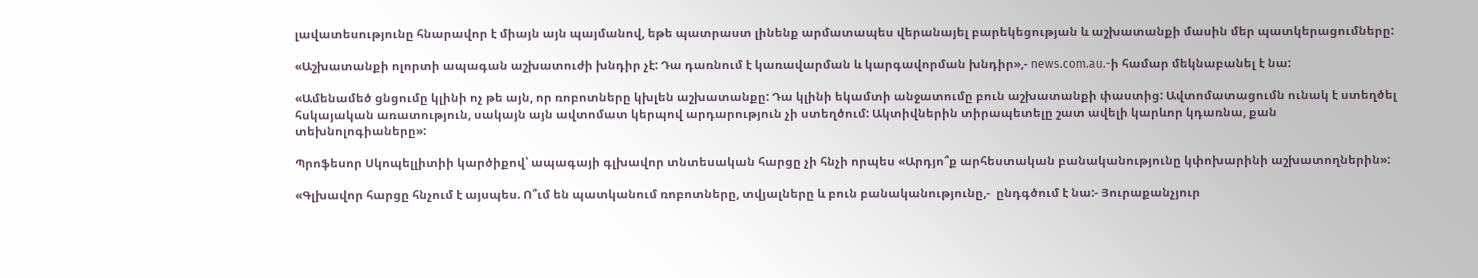լավատեսությունը հնարավոր է միայն այն պայմանով, եթե պատրաստ լինենք արմատապես վերանայել բարեկեցության և աշխատանքի մասին մեր պատկերացումները:

«Աշխատանքի ոլորտի ապագան աշխատուժի խնդիր չէ: Դա դառնում է կառավարման և կարգավորման խնդիր»,- news.com.au.-ի համար մեկնաբանել է նա:

«Ամենամեծ ցնցումը կլինի ոչ թե այն, որ ռոբոտները կխլեն աշխատանքը: Դա կլինի եկամտի անջատումը բուն աշխատանքի փաստից: Ավտոմատացումն ունակ է ստեղծել հսկայական առատություն, սակայն այն ավտոմատ կերպով արդարություն չի ստեղծում: Ակտիվներին տիրապետելը շատ ավելի կարևոր կդառնա, քան տեխնոլոգիաները»:

Պրոֆեսոր Սկոպելլիտիի կարծիքով՝ ապագայի գլխավոր տնտեսական հարցը չի հնչի որպես «Արդյո՞ք արհեստական բանականությունը կփոխարինի աշխատողներին»:

«Գլխավոր հարցը հնչում է այսպես. Ո՞ւմ են պատկանում ռոբոտները, տվյալները և բուն բանականությունը,-  ընդգծում է նա:- Յուրաքանչյուր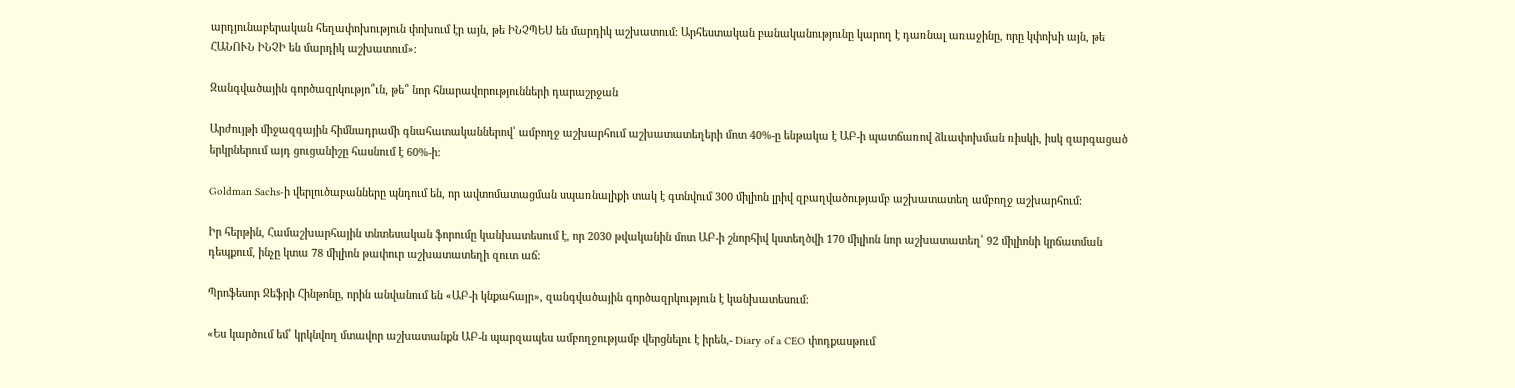արդյունաբերական հեղափոխություն փոխում էր այն, թե ԻՆՉՊԵՍ են մարդիկ աշխատում: Արհեստական բանականությունը կարող է դառնալ առաջինը, որը կփոխի այն, թե ՀԱՆՈՒՆ ԻՆՉԻ են մարդիկ աշխատում»:

Զանգվածային գործազրկությո՞ւն, թե՞ նոր հնարավորությունների դարաշրջան

Արժույթի միջազգային հիմնադրամի գնահատականներով՝ ամբողջ աշխարհում աշխատատեղերի մոտ 40%-ը ենթակա է ԱԲ-ի պատճառով ձևափոխման ռիսկի, իսկ զարգացած երկրներում այդ ցուցանիշը հասնում է 60%-ի:

Goldman Sachs-ի վերլուծաբանները պնդում են, որ ավտոմատացման սպառնալիքի տակ է գտնվում 300 միլիոն լրիվ զբաղվածությամբ աշխատատեղ ամբողջ աշխարհում:

Իր հերթին, Համաշխարհային տնտեսական ֆորումը կանխատեսում է, որ 2030 թվականին մոտ ԱԲ-ի շնորհիվ կստեղծվի 170 միլիոն նոր աշխատատեղ՝ 92 միլիոնի կրճատման դեպքում, ինչը կտա 78 միլիոն թափուր աշխատատեղի զուտ աճ:

Պրոֆեսոր Ջեֆրի Հինթոնը, որին անվանում են «ԱԲ-ի կնքահայր», զանգվածային գործազրկություն է կանխատեսում:

«Ես կարծում եմ՝ կրկնվող մտավոր աշխատանքն ԱԲ-ն պարզապես ամբողջությամբ վերցնելու է իրեն,- Diary of a CEO փոդքասթում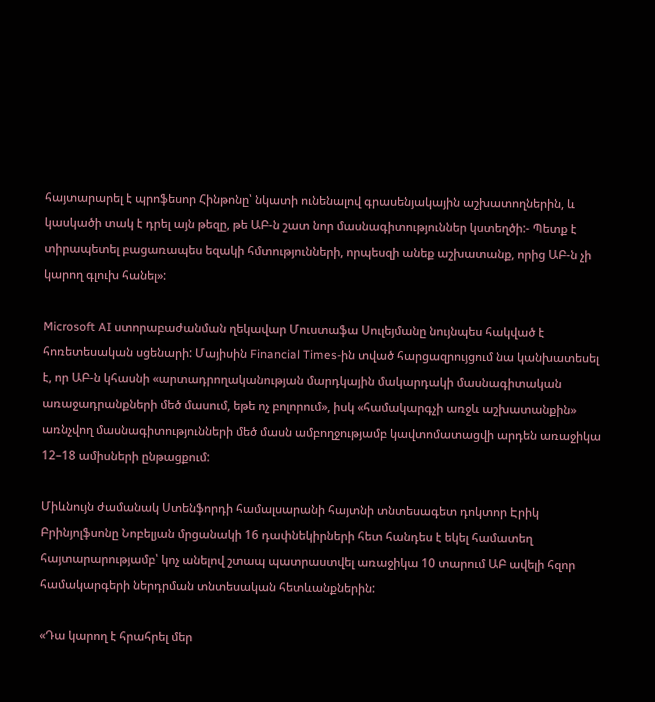հայտարարել է պրոֆեսոր Հինթոնը՝ նկատի ունենալով գրասենյակային աշխատողներին, և կասկածի տակ է դրել այն թեզը, թե ԱԲ-ն շատ նոր մասնագիտություններ կստեղծի:- Պետք է տիրապետել բացառապես եզակի հմտությունների, որպեսզի անեք աշխատանք, որից ԱԲ-ն չի կարող գլուխ հանել»:

Microsoft AI ստորաբաժանման ղեկավար Մուստաֆա Սուլեյմանը նույնպես հակված է հոռետեսական սցենարի: Մայիսին Financial Times-ին տված հարցազրույցում նա կանխատեսել է, որ ԱԲ-ն կհասնի «արտադրողականության մարդկային մակարդակի մասնագիտական առաջադրանքների մեծ մասում, եթե ոչ բոլորում», իսկ «համակարգչի առջև աշխատանքին» առնչվող մասնագիտությունների մեծ մասն ամբողջությամբ կավտոմատացվի արդեն առաջիկա 12–18 ամիսների ընթացքում:

Միևնույն ժամանակ Ստենֆորդի համալսարանի հայտնի տնտեսագետ դոկտոր Էրիկ Բրինյոլֆսոնը Նոբելյան մրցանակի 16 դափնեկիրների հետ հանդես է եկել համատեղ հայտարարությամբ՝ կոչ անելով շտապ պատրաստվել առաջիկա 10 տարում ԱԲ ավելի հզոր համակարգերի ներդրման տնտեսական հետևանքներին:

«Դա կարող է հրահրել մեր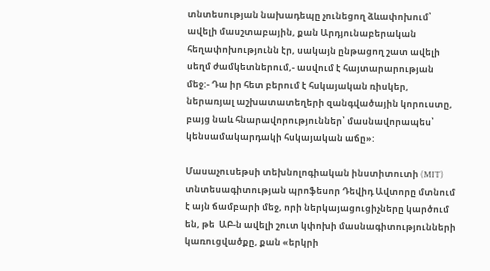տնտեսության նախադեպը չունեցող ձևափոխում՝ ավելի մասշտաբային, քան Արդյունաբերական հեղափոխությունն էր, սակայն ընթացող շատ ավելի սեղմ ժամկետներում,- ասվում է հայտարարության մեջ:- Դա իր հետ բերում է հսկայական ռիսկեր, ներառյալ աշխատատեղերի զանգվածային կորուստը, բայց նաև հնարավորություններ՝ մասնավորապես՝ կենսամակարդակի հսկայական աճը»:

Մասաչուսեթսի տեխնոլոգիական ինստիտուտի (MIT) տնտեսագիտության պրոֆեսոր Դեվիդ Ավտորը մտնում է այն ճամբարի մեջ, որի ներկայացուցիչները կարծում են, թե  ԱԲ-ն ավելի շուտ կփոխի մասնագիտությունների կառուցվածքը, քան «երկրի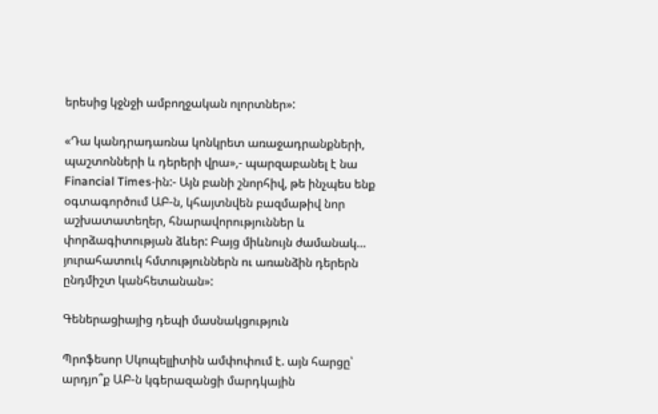երեսից կջնջի ամբողջական ոլորտներ»:

«Դա կանդրադառնա կոնկրետ առաջադրանքների, պաշտոնների և դերերի վրա»,- պարզաբանել է նա Financial Times-ին:- Այն բանի շնորհիվ, թե ինչպես ենք օգտագործում ԱԲ-ն, կհայտնվեն բազմաթիվ նոր աշխատատեղեր, հնարավորություններ և փորձագիտության ձևեր: Բայց միևնույն ժամանակ… յուրահատուկ հմտություններն ու առանձին դերերն ընդմիշտ կանհետանան»:

Գեներացիայից դեպի մասնակցություն

Պրոֆեսոր Սկոպելլիտին ամփոփում է. այն հարցը՝ արդյո՞ք ԱԲ-ն կգերազանցի մարդկային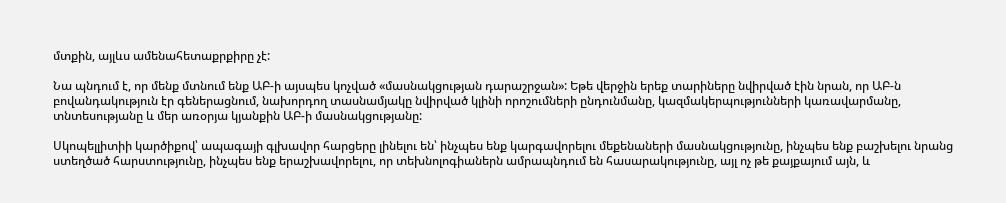մտքին, այլևս ամենահետաքրքիրը չէ:

Նա պնդում է, որ մենք մտնում ենք ԱԲ-ի այսպես կոչված «մասնակցության դարաշրջան»: Եթե վերջին երեք տարիները նվիրված էին նրան, որ ԱԲ-ն բովանդակություն էր գեներացնում, նախորդող տասնամյակը նվիրված կլինի որոշումների ընդունմանը, կազմակերպությունների կառավարմանը, տնտեսությանը և մեր առօրյա կյանքին ԱԲ-ի մասնակցությանը:

Սկոպելլիտիի կարծիքով՝ ապագայի գլխավոր հարցերը լինելու են՝ ինչպես ենք կարգավորելու մեքենաների մասնակցությունը, ինչպես ենք բաշխելու նրանց ստեղծած հարստությունը, ինչպես ենք երաշխավորելու, որ տեխնոլոգիաներն ամրապնդում են հասարակությունը, այլ ոչ թե քայքայում այն, և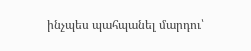ինչպես պահպանել մարդու՝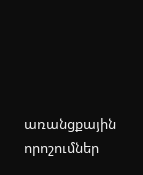առանցքային որոշումներ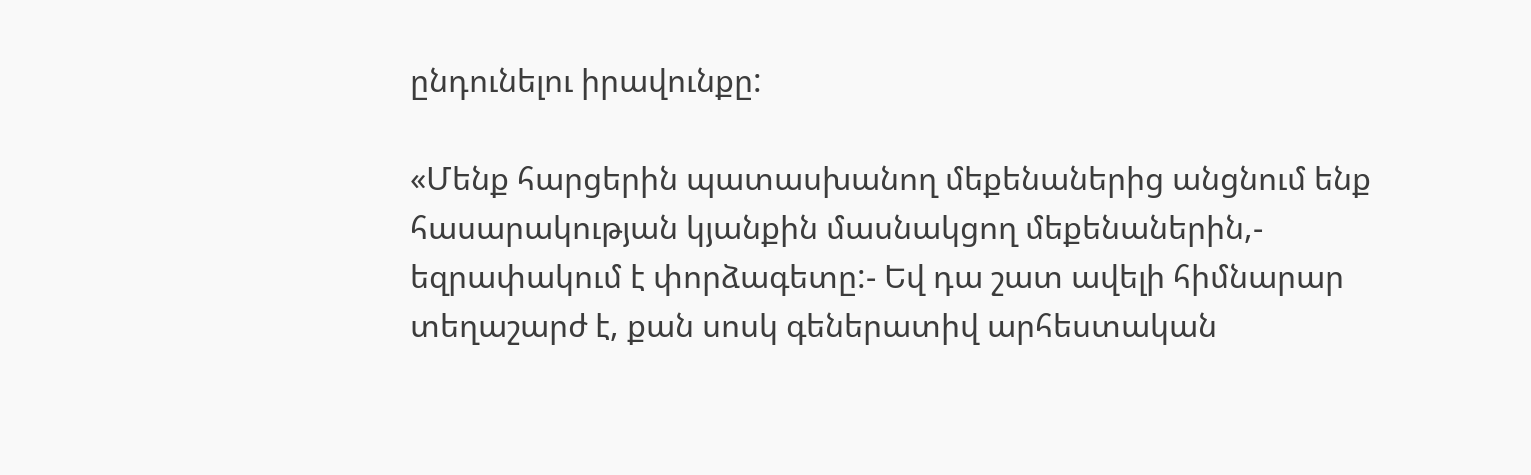ընդունելու իրավունքը:

«Մենք հարցերին պատասխանող մեքենաներից անցնում ենք հասարակության կյանքին մասնակցող մեքենաներին,- եզրափակում է փորձագետը:- Եվ դա շատ ավելի հիմնարար տեղաշարժ է, քան սոսկ գեներատիվ արհեստական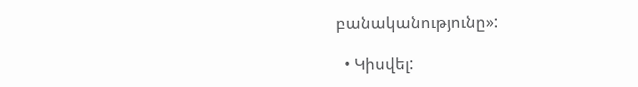բանականությունը»:

  • Կիսվել: